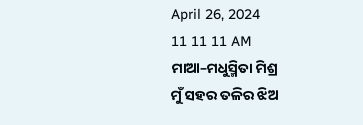April 26, 2024
11 11 11 AM
ମାଆ–ମଧୁସ୍ମିତା ମିଶ୍ର
ମୁଁ ସହର ତଳିର ଝିଅ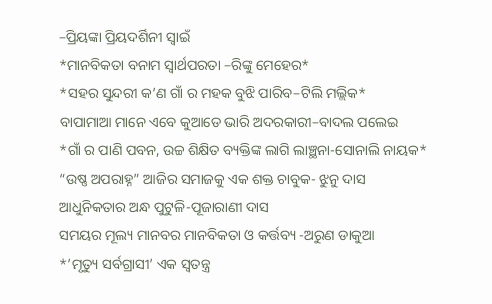–ପ୍ରିୟଙ୍କା ପ୍ରିୟଦର୍ଶିନୀ ସ୍ବାଇଁ
*ମାନବିକତା ବନାମ ସ୍ୱାର୍ଥପରତା –ରିଙ୍କୁ ମେହେର*
*ସହର ସୁନ୍ଦରୀ କ’ଣ ଗାଁ ର ମହକ ବୁଝି ପାରିବ–ଟିଲି ମଲ୍ଲିକ*
ବାପାମାଆ ମାନେ ଏବେ କୁଆଡେ ଭାରି ଅଦରକାରୀ–ବାଦଲ ପଲେଇ
*ଗାଁ ର ପାଣି ପବନ, ଉଚ୍ଚ ଶିକ୍ଷିତ ବ୍ୟକ୍ତିଙ୍କ ଲାଗି ଲାଞ୍ଛନା-ସୋନାଲି ନାୟକ*
“ଉଷ୍ଣ ଅପରାହ୍ନ” ଆଜିର ସମାଜକୁ ଏକ ଶକ୍ତ ଚାବୁକ- ଝୁନୁ ଦାସ
ଆଧୁନିକତାର ଅନ୍ଧ ପୁଟୁଳି-ପୂଜାରାଣୀ ଦାସ
ସମୟର ମୂଲ୍ୟ ମାନବର ମାନବିକତା ଓ କର୍ତ୍ତବ୍ୟ -ଅରୁଣ ଡାକୁଆ
*’ମୃତ୍ୟୁ ସର୍ବଗ୍ରାସୀ’ ଏକ ସ୍ୱତନ୍ତ୍ର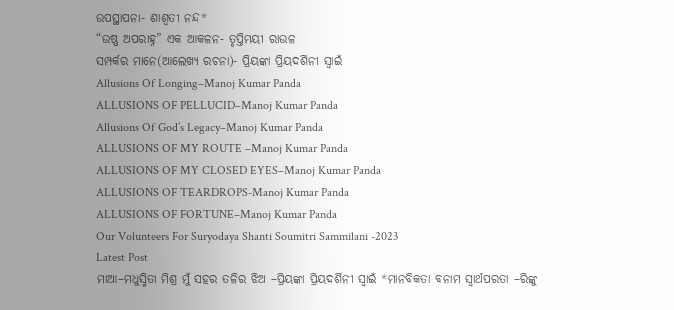ଉପସ୍ଥାପନା- ଶାଶ୍ଵତୀ ନନ୍ଦ*
“ଉଷ୍ଣ ଅପରାହ୍ନ” ଏକ ଆକଳନ- ତୃପ୍ତିମୟୀ ରାଉଳ
ସମ୍ପର୍କର ମାନେ(ଆଲେଖ୍ୟ ରଚନା)- ପ୍ରିୟଙ୍କା ପ୍ରିୟଦର୍ଶିନୀ ସ୍ୱାଇଁ
Allusions Of Longing–Manoj Kumar Panda
ALLUSIONS OF PELLUCID–Manoj Kumar Panda
Allusions Of God’s Legacy–Manoj Kumar Panda
ALLUSIONS OF MY ROUTE –Manoj Kumar Panda
ALLUSIONS OF MY CLOSED EYES–Manoj Kumar Panda
ALLUSIONS OF TEARDROPS-Manoj Kumar Panda
ALLUSIONS OF FORTUNE–Manoj Kumar Panda
Our Volunteers For Suryodaya Shanti Soumitri Sammilani -2023
Latest Post
ମାଆ–ମଧୁସ୍ମିତା ମିଶ୍ର ମୁଁ ସହର ତଳିର ଝିଅ –ପ୍ରିୟଙ୍କା ପ୍ରିୟଦର୍ଶିନୀ ସ୍ବାଇଁ *ମାନବିକତା ବନାମ ସ୍ୱାର୍ଥପରତା –ରିଙ୍କୁ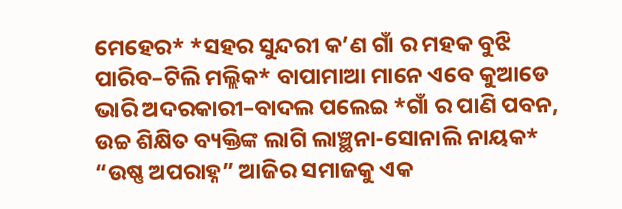ମେହେର* *ସହର ସୁନ୍ଦରୀ କ’ଣ ଗାଁ ର ମହକ ବୁଝି ପାରିବ–ଟିଲି ମଲ୍ଲିକ* ବାପାମାଆ ମାନେ ଏବେ କୁଆଡେ ଭାରି ଅଦରକାରୀ–ବାଦଲ ପଲେଇ *ଗାଁ ର ପାଣି ପବନ, ଉଚ୍ଚ ଶିକ୍ଷିତ ବ୍ୟକ୍ତିଙ୍କ ଲାଗି ଲାଞ୍ଛନା-ସୋନାଲି ନାୟକ* “ଉଷ୍ଣ ଅପରାହ୍ନ” ଆଜିର ସମାଜକୁ ଏକ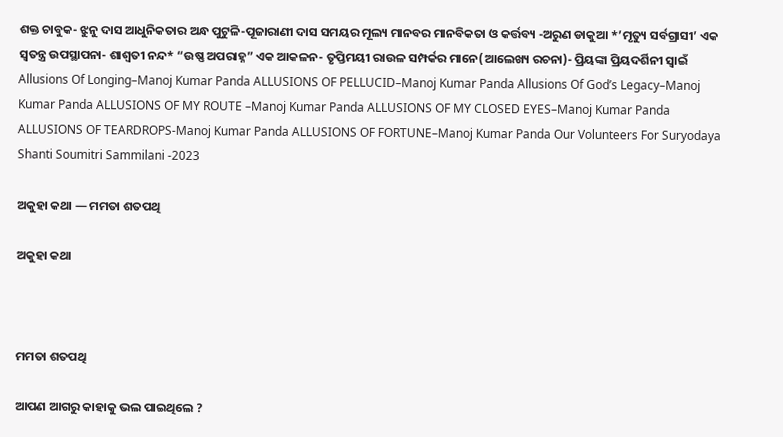ଶକ୍ତ ଚାବୁକ- ଝୁନୁ ଦାସ ଆଧୁନିକତାର ଅନ୍ଧ ପୁଟୁଳି-ପୂଜାରାଣୀ ଦାସ ସମୟର ମୂଲ୍ୟ ମାନବର ମାନବିକତା ଓ କର୍ତ୍ତବ୍ୟ -ଅରୁଣ ଡାକୁଆ *’ମୃତ୍ୟୁ ସର୍ବଗ୍ରାସୀ’ ଏକ ସ୍ୱତନ୍ତ୍ର ଉପସ୍ଥାପନା- ଶାଶ୍ଵତୀ ନନ୍ଦ* “ଉଷ୍ଣ ଅପରାହ୍ନ” ଏକ ଆକଳନ- ତୃପ୍ତିମୟୀ ରାଉଳ ସମ୍ପର୍କର ମାନେ(ଆଲେଖ୍ୟ ରଚନା)- ପ୍ରିୟଙ୍କା ପ୍ରିୟଦର୍ଶିନୀ ସ୍ୱାଇଁ Allusions Of Longing–Manoj Kumar Panda ALLUSIONS OF PELLUCID–Manoj Kumar Panda Allusions Of God’s Legacy–Manoj Kumar Panda ALLUSIONS OF MY ROUTE –Manoj Kumar Panda ALLUSIONS OF MY CLOSED EYES–Manoj Kumar Panda ALLUSIONS OF TEARDROPS-Manoj Kumar Panda ALLUSIONS OF FORTUNE–Manoj Kumar Panda Our Volunteers For Suryodaya Shanti Soumitri Sammilani -2023

ଅକୁହା କଥା — ମମତା ଶତପଥି

ଅକୁହା କଥା



ମମତା ଶତପଥି

ଆପଣ ଆଗରୁ କାହାକୁ ଭଲ ପାଇଥିଲେ ?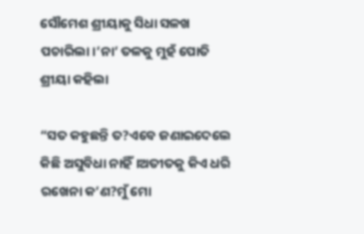ସୌମେଶ ଶ୍ରୀୟାକୁ ସିଧା ସଳଖ ପଚାରିଲା।’ନା’ ତଳକୁ ମୁହଁ ପୋତି ଶ୍ରୀୟା କହିଲା

“ସତ କହୁଛନ୍ତି ତ?ଏବେ ଜଣାଇଦେଲେ କିଛି ଅସୁବିଧା ନାହିଁ।ଅତୀତକୁ କିଏ ଧରି ରଖେନା କ’ଣ?ମୁଁ ମୋ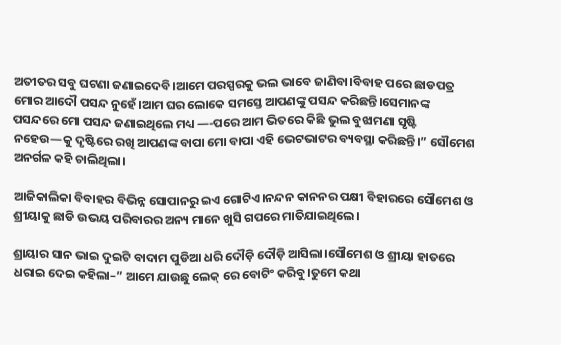ଅତୀତର ସବୁ ଘଟଣା ଜଣାଇଦେବି।ଆମେ ପରସ୍ପରକୁ ଭଲ ଭାବେ ଜାଣିବା।ବିବାହ ପରେ ଛାଡପତ୍ର ମୋର ଆଦୌ ପସନ୍ଦ ନୁହେଁ।ଆମ ଘର ଲୋକେ ସମସ୍ତେ ଆପଣଙ୍କୁ ପସନ୍ଦ କରିଛନ୍ତି।ସେମାନଙ୍କ ପସନ୍ଦରେ ମୋ ପସନ୍ଦ ଜଣାଇଥିଲେ ମଧ୍ୟ —-ପରେ ଆମ ଭିତରେ କିଛି ଭୁଲ ବୁଝାମଣା ସୃଷ୍ଟି ନହେଉ—କୁ ଦୃଷ୍ଟିରେ ରଖି ଆପଣଙ୍କ ବାପା ମୋ ବାପା ଏହି ଭେଟଭାଟର ବ୍ୟବସ୍ଥା କରିଛନ୍ତି।” ସୌମେଶ ଅନର୍ଗଳ କହି ଚାଲିଥିଲା।

ଆଜିକାଲିକା ବିବାହର ବିଭିନ୍ନ ସୋପାନରୁ ଇଏ ଗୋଟିଏ।ନନ୍ଦନ କାନନର ପକ୍ଷୀ ବିହାରରେ ସୌମେଶ ଓ ଶ୍ରୀୟାକୁ ଛାଡି ଉଭୟ ପରିବାରର ଅନ୍ୟ ମାନେ ଖୁସି ଗପରେ ମାତିଯାଇଥିଲେ।

ଶ୍ରାୟାର ସାନ ଭାଇ ଦୁଇଟି ବାଦାମ ପୁଡିଆ ଧରି ଦୌଡ଼ି ଦୌଡ଼ି ଆସିଲା।ସୌମେଶ ଓ ଶ୍ରୀୟା ହାତରେ ଧରାଇ ଦେଇ କହିଲା–” ଆମେ ଯାଉଛୁ ଲେକ୍ ରେ ବୋଟିଂ କରିବୁ।ତୁମେ କଥା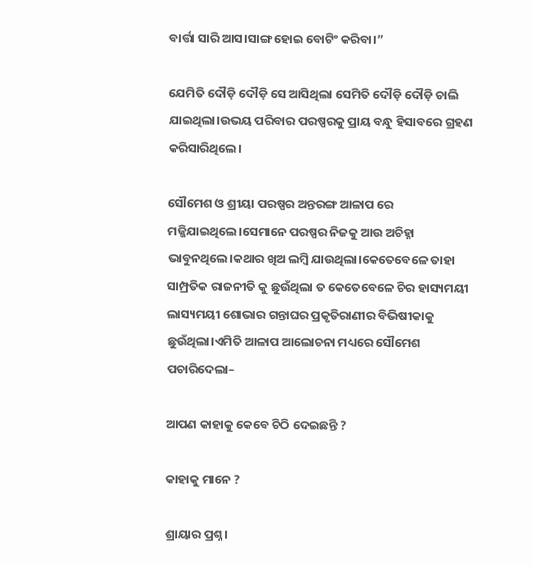ବାର୍ତ୍ତା ସାରି ଆସ।ସାଙ୍ଗ ହୋଇ ବୋଟିଂ କରିବା।”

ଯେମିତି ଦୌଡ଼ି ଦୌଡ଼ି ସେ ଆସିଥିଲା ସେମିତି ଦୌଡ଼ି ଦୌଡ଼ି ଚାଲି ଯାଇଥିଲା।ଉଭୟ ପରିବାର ପରଷ୍ପରକୁ ପ୍ରାୟ ବନ୍ଧୁ ହିସାବରେ ଗ୍ରହଣ କରିସାରିଥିଲେ।

ସୌମେଶ ଓ ଶ୍ରୀୟା ପରଷ୍ପର ଅନ୍ତରଙ୍ଗ ଆଳାପ ରେ ମଜ୍ଜିଯାଇଥିଲେ।ସେମାନେ ପରଷ୍ପର ନିଜକୁ ଆଉ ଅଚିହ୍ନା ଭାବୁନଥିଲେ।କଥାର ଖିଅ ଲମ୍ବି ଯାଉଥିଲା।କେତେବେଳେ ତାହା ସାମ୍ପ୍ରତିକ ରାଜନୀତି କୁ ଛୁଉଁଥିଲା ତ କେତେବେଳେ ଚିର ହାସ୍ୟମୟୀ ଲାସ୍ୟମୟୀ ଶୋଭାର ଗନ୍ତାଘର ପ୍ରକୃତିରାଣୀର ବିଭିଷୀକାକୁ ଛୁଉଁଥିଲା।ଏମିତି ଆଳାପ ଆଲୋଚନା ମଧ୍ୟରେ ସୌମେଶ ପଚାରିଦେଲା–

ଆପଣ କାହାକୁ କେବେ ଚିଠି ଦେଇଛନ୍ତି ?

କାହାକୁ ମାନେ ?

ଶ୍ରାୟାର ପ୍ରଶ୍ନ।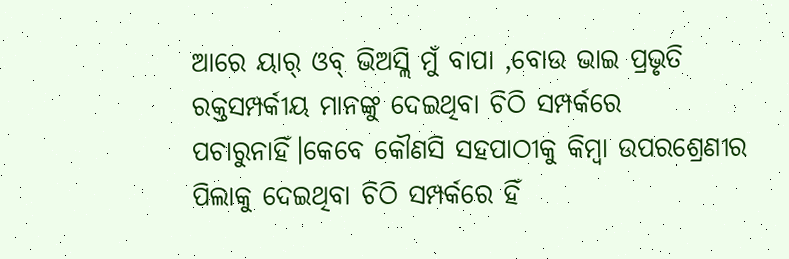ଆରେ ୟାର୍ ଓବ୍ ଭିଅସ୍ଲି ମୁଁ ବାପା ,ବୋଉ ଭାଇ ପ୍ରଭୃତି ରକ୍ତସମ୍ପର୍କୀୟ ମାନଙ୍କୁ ଦେଇଥିବା ଚିଠି ସମ୍ପର୍କରେ ପଚାରୁନାହିଁ।କେବେ କୌଣସି ସହପାଠୀକୁ କିମ୍ବା ଉପରଶ୍ରେଣୀର ପିଲାକୁ ଦେଇଥିବା ଚିଠି ସମ୍ପର୍କରେ ହିଁ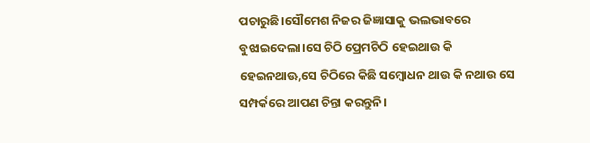ପଚାରୁଛି।ସୌମେଶ ନିଜର ଜିଜ୍ଞାସାକୁ ଭଲଭାବରେ ବୁଝାଇଦେଲା।ସେ ଚିଠି ପ୍ରେମଚିଠି ହେଇଥାଉ କି ହେଇନଥାଊ,ସେ ଚିଠିରେ କିଛି ସମ୍ବୋଧନ ଥାଉ କି ନଥାଉ ସେ ସମ୍ପର୍କରେ ଆପଣ ଚିନ୍ତା କରନ୍ତୁନି।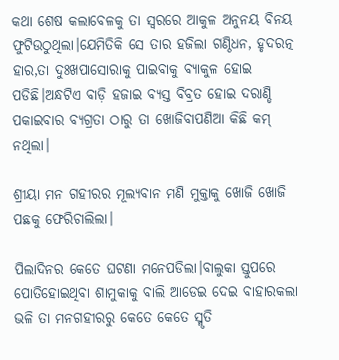କଥା ଶେଷ କଲାବେଳକୁ ତା ସ୍ବରରେ ଆକୁଳ ଅନୁନୟ ବିନୟ ଫୁଟିଉଠୁଥିଲା।ଯେମିତିକି ସେ ତାର ହଜିଲା ଗଣ୍ଠିଧନ, ହୃଦରତ୍ନ ହାର,ତା ଦୁଃଖପାସୋରାକୁ ପାଇବାକୁ ବ୍ୟାକୁଳ ହୋଇ ପଡିଛି।ଅନ୍ଧଟିଏ ବାଡ଼ି ହଜାଇ ବ୍ୟସ୍ତ ବିବ୍ରତ ହୋଇ ଦରାଣ୍ଡି ପକାଇବାର ବ୍ୟଗ୍ରତା ଠାରୁ ତା ଖୋଜିବାପଣିଆ କିଛି କମ୍ ନଥିଲା।

ଶ୍ରୀୟା ମନ ଗହୀରର ମୂଲ୍ୟବାନ ମଣି ମୁକ୍ତାକୁ ଖୋଜି ଖୋଜି ପଛକୁ ଫେରିଚାଲିଲା।

ପିଲାଦିନର କେତେ ଘଟଣା ମନେପଡିଲା।ବାଲୁକା ସ୍ତୁପରେ ପୋତିହୋଇଥିବା ଶାମୁକାକୁ ବାଲି ଆଡେଇ ଦେଇ ବାହାରକଲା ଭଳି ତା ମନଗହୀରରୁ କେତେ କେତେ ସ୍ମୃତି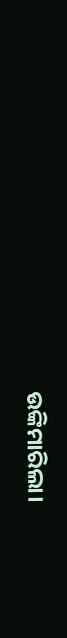ଉଙ୍କିମାରିଲା।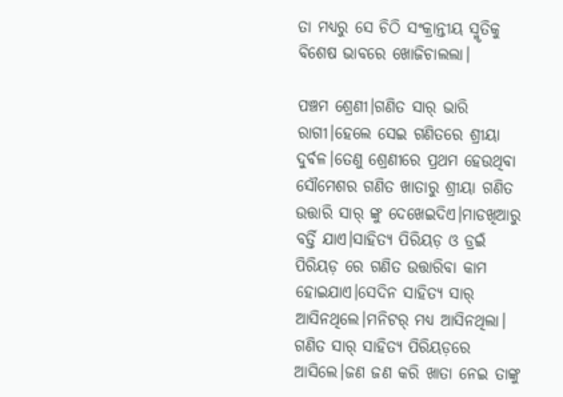ତା ମଧ୍ୟରୁ ସେ ଚିଠି ସଂକ୍ରାନ୍ତୀୟ ସ୍ମୃତିକୁ ବିଶେଷ ଭାବରେ ଖୋଜିଚାଲଲା।

ପଞ୍ଚମ ଶ୍ରେଣୀ।ଗଣିତ ସାର୍ ଭାରି ରାଗୀ।ହେଲେ ସେଇ ଗଣିତରେ ଶ୍ରୀୟା ଦୁର୍ବଳ।ତେଣୁ ଶ୍ରେଣୀରେ ପ୍ରଥମ ହେଉଥିବା ସୌମେଶର ଗଣିତ ଖାତାରୁ ଶ୍ରୀୟା ଗଣିତ ଉତ୍ତାରି ସାର୍ ଙ୍କୁ ଦେଖେଇଦିଏ।ମାଡଖିଆରୁ ବର୍ତ୍ତି ଯାଏ।ସାହିତ୍ୟ ପିରିୟଡ଼ ଓ ଡ୍ରଇଁ ପିରିୟଡ଼ ରେ ଗଣିତ ଉତ୍ତାରିବା କାମ ହୋଇଯାଏ।ସେଦିନ ସାହିତ୍ୟ ସାର୍ ଆସିନଥିଲେ।ମନିଟର୍ ମଧ୍ୟ ଆସିନଥିଲା। ଗଣିତ ସାର୍ ସାହିତ୍ୟ ପିରିୟଡ଼ରେ ଆସିଲେ।ଜଣ ଜଣ କରି ଖାତା ନେଇ ତାଙ୍କୁ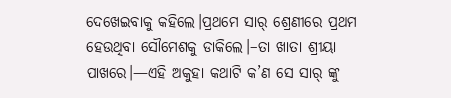ଦେଖେଇବାକୁ କହିଲେ।ପ୍ରଥମେ ସାର୍ ଶ୍ରେଣୀରେ ପ୍ରଥମ ହେଉଥିବା ସୌମେଶକୁ ଡାକିଲେ।–ତା ଖାତା ଶ୍ରୀୟା ପାଖରେ।—ଏହି ଅକୁହା କଥାଟି କ’ଣ ସେ ସାର୍ ଙ୍କୁ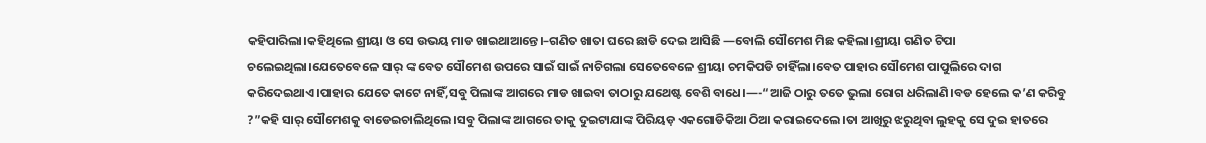କହିପାରିଲା।କହିଥିଲେ ଶ୍ରୀୟା ଓ ସେ ଉଭୟ ମାଡ ଖାଇଥାଆନ୍ତେ।–ଗଣିତ ଖାତା ଘରେ ଛାଡି ଦେଇ ଆସିଛି —ବୋଲି ସୌମେଶ ମିଛ କହିଲା।ଶ୍ରୀୟା ଗଣିତ ଟିପା ଚଲେଇଥିଲା।ଯେତେବେଳେ ସାର୍ ଙ୍କ ବେତ ସୌମେଶ ଉପରେ ସାଇଁ ସାଇଁ ନାଚିଗଲା ସେତେବେଳେ ଶ୍ରୀୟା ଚମକିପଡି ଚାହିଁଲା।ବେତ ପାହାର ସୌମେଶ ପାପୁଲିରେ ଦାଗ କରିଦେଇଥାଏ।ପାହାର ଯେତେ କାଟେ ନାହିଁ,ସବୁ ପିଲାଙ୍କ ଆଗରେ ମାଡ ଖାଇବା ତାଠାରୁ ଯଥେଷ୍ଟ ବେଶି ବାଧେ।—-“ଆଜି ଠାରୁ ତତେ ଭୁଲା ରୋଗ ଧରିଲାଣି।ବଡ ହେଲେ କ’ଣ କରିବୁ ?”କହି ସାର୍ ସୌମେଶକୁ ବାଡେଇଚାଲିଥିଲେ।ସବୁ ପିଲାଙ୍କ ଆଗରେ ତାକୁ ଦୁଇଟାଯାଙ୍କ ପିରିୟଡ଼ ଏକଗୋଡିକିଆ ଠିଆ କରାଇଦେଲେ।ତା ଆଖିରୁ ଝରୁଥିବା ଲୁହକୁ ସେ ଦୁଇ ହାତରେ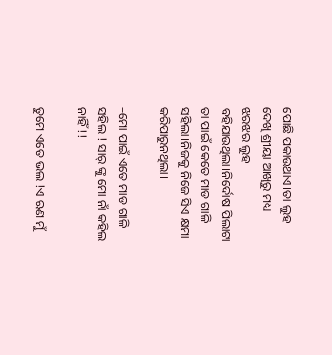ପୋଛି ପକାଉଥାଏ।ତା ଲୁହ ଦେଖି ଶ୍ରୀୟା ଆଖିରୁ ମଧ୍ୟ ଝରଝର ଲୁହ ବହିଯାଉଥିଲା।ନିର୍ଦୋଷ ପିଲାଟା ତା ପାଇଁ କେତେ ମାଡ ଗାଳି ସହିଲା।ନିଜକୁ ନିଜେ ସିଏ କ୍ଷମା କରିପାରୁନଥିଲା।

–ମୋ ପାଇଁ ଏତେ ମାଡ ଗାଳି ସହିଲ ! ସାର୍ ଙ୍କୁ ମୋ ନାଁ କହିଲ ନାହିଁ !!

ତୁମେ ଏତେ ଭଲ !ଏ ଋଣ ମୁଁ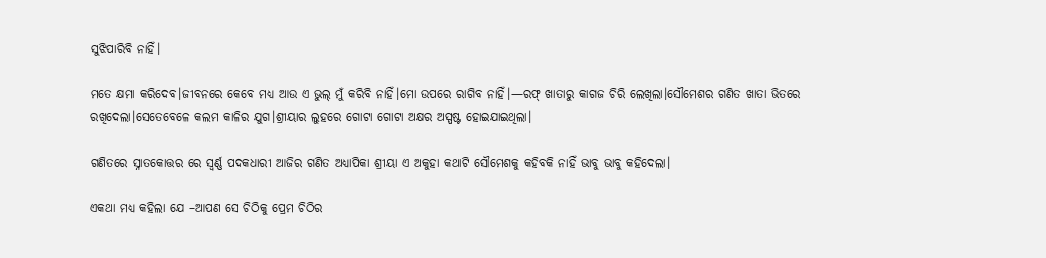ସୁଝିପାରିବି ନାହିଁ।

ମତେ କ୍ଷମା କରିଦେବ।ଜୀବନରେ କେବେ ମଧ୍ୟ ଆଉ ଏ ଭୁଲ୍ ମୁଁ କରିବି ନାହିଁ।ମୋ ଉପରେ ରାଗିବ ନାହିଁ।—ରଫ୍ ଖାତାରୁ କାଗଜ ଚିରି ଲେଖିଲା।ସୌମେଶର ଗଣିତ ଖାତା ଭିତରେ ରଖିଦେଲା।ସେତେବେଳେ କଲମ କାଳିର ଯୁଗ।ଶ୍ରୀୟାର ଲୁହରେ ଗୋଟା ଗୋଟା ଅକ୍ଷର ଅସ୍ପଷ୍ଟ ହୋଇଯାଇଥିଲା।

ଗଣିତରେ ସ୍ନାତକୋତ୍ତର ରେ ସ୍ବର୍ଣ୍ଣ ପଦକଧାରୀ ଆଜିର ଗଣିତ ଅଧ୍ୟାପିକା ଶ୍ରୀୟା ଏ ଅକୁହା କଥାଟି ସୌମେଶକୁ କହିବକି ନାହିଁ ଭାବୁ ଭାବୁ କହିଦେଲା।

ଏକଥା ମଧ୍ୟ କହିଲା ଯେ –ଆପଣ ସେ ଚିଠିକୁ ପ୍ରେମ ଚିଠିର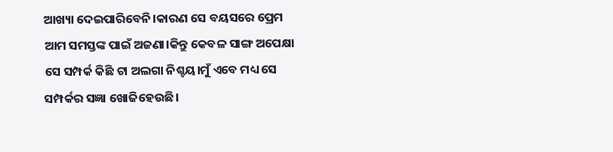ଆଖ୍ୟା ଦେଇପାରିବେନି।କାରଣ ସେ ବୟସରେ ପ୍ରେମ ଆମ ସମସ୍ତଙ୍କ ପାଇଁ ଅଜଣା।କିନ୍ତୁ କେବଳ ସାଙ୍ଗ ଅପେକ୍ଷା ସେ ସମ୍ପର୍କ କିଛି ଟା ଅଲଗା ନିଶ୍ଚୟ।ମୁଁ ଏବେ ମଧ୍ୟ ସେ ସମ୍ପର୍କର ସଜ୍ଞା ଖୋଜିହେଉଛି।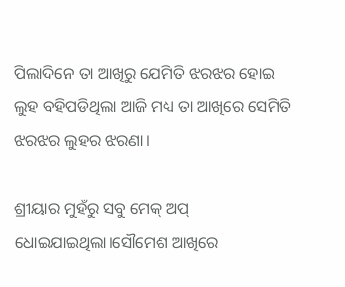ପିଲାଦିନେ ତା ଆଖିରୁ ଯେମିତି ଝରଝର ହୋଇ ଲୁହ ବହିପଡିଥିଲା ଆଜି ମଧ୍ୟ ତା ଆଖିରେ ସେମିତି ଝରଝର ଲୁହର ଝରଣା।

ଶ୍ରୀୟାର ମୁହଁରୁ ସବୁ ମେକ୍ ଅପ୍ ଧୋଇଯାଇଥିଲା।ସୌମେଶ ଆଖିରେ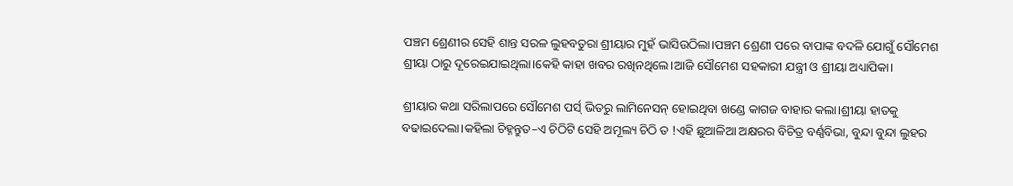ପଞ୍ଚମ ଶ୍ରେଣୀର ସେହି ଶାନ୍ତ ସରଳ ଲୁହବତୁରା ଶ୍ରୀୟାର ମୁହଁ ଭାସିଉଠିଲା।ପଞ୍ଚମ ଶ୍ରେଣୀ ପରେ ବାପାଙ୍କ ବଦଳି ଯୋଗୁଁ ସୌମେଶ ଶ୍ରୀୟା ଠାରୁ ଦୂରେଇଯାଇଥିଲା।କେହି କାହା ଖବର ରଖିନଥିଲେ।ଆଜି ସୌମେଶ ସହକାରୀ ଯନ୍ତ୍ରୀ ଓ ଶ୍ରୀୟା ଅଧ୍ୟାପିକା।

ଶ୍ରୀୟାର କଥା ସରିଲାପରେ ସୌମେଶ ପର୍ସ୍ ଭିତରୁ ଲାମିନେସନ୍ ହୋଇଥିବା ଖଣ୍ଡେ କାଗଜ ବାହାର କଲା।ଶ୍ରୀୟା ହାତକୁ ବଢାଇଦେଲା।କହିଲା ଚିହ୍ନନ୍ତୁତ–ଏ ଚିଠିଟି ସେହି ଅମୂଲ୍ୟ ଚିଠି ତ !ଏହି ଛୁଆଳିଆ ଅକ୍ଷରର ବିଚିତ୍ର ବର୍ଣ୍ଣବିଭା, ବୁନ୍ଦା ବୁନ୍ଦା ଲୁହର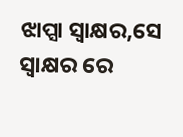ଝାପ୍ସା ସ୍ବାକ୍ଷର,ସେ ସ୍ବାକ୍ଷର ରେ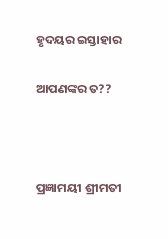ହୃଦୟର ଇସ୍ତାହାର

ଆପଣଙ୍କର ତ??



ପ୍ରଜ୍ଞାମୟୀ ଶ୍ରୀମତୀ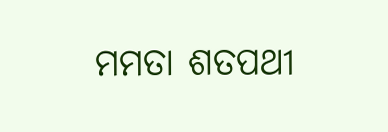ମମତା ଶତପଥୀ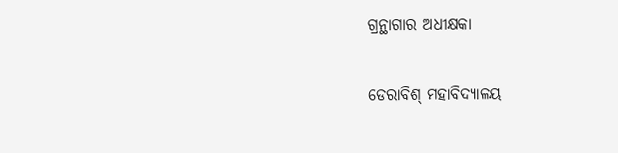ଗ୍ରନ୍ଥାଗାର ଅଧୀକ୍ଷକା

ଡେରାବିଶ୍ ମହାବିଦ୍ୟାଳୟ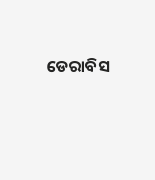ଡେରାବିସ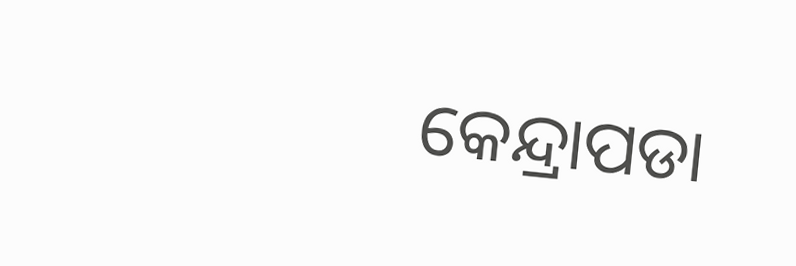କେନ୍ଦ୍ରାପଡା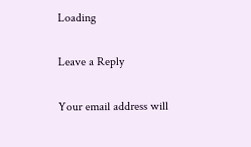Loading

Leave a Reply

Your email address will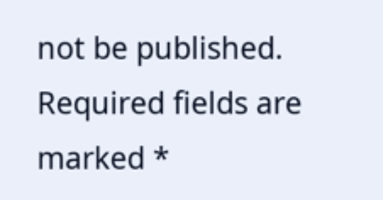not be published. Required fields are marked *